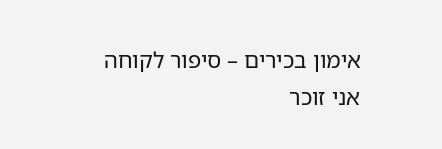אימון בכירים – סיפור לקוחה
אני זוכר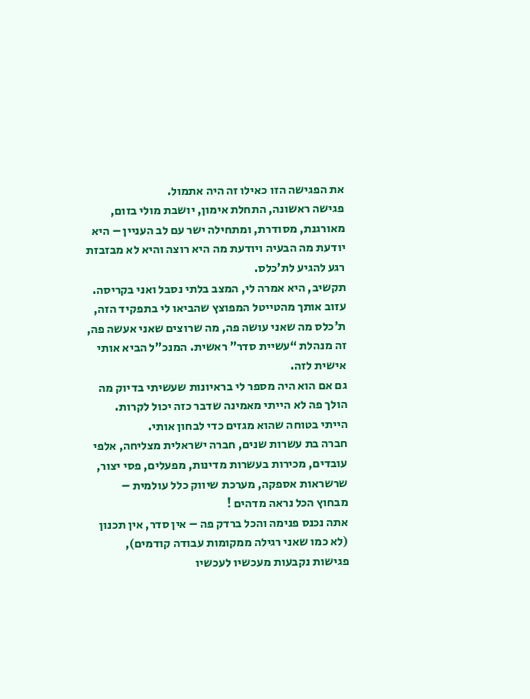את הפגישה הזו כאילו זה היה אתמול.
פגישה ראשונה, התחלת אימון, יושבת מולי בזום, מאורגנת, מסודרת, ומתחילה ישר עם לב העניין – היא יודעת מה הבעיה ויודעת מה היא רוצה והיא לא מבזבזת רגע להגיע לת’כלס.
תקשיב, היא אמרה לי, המצב בלתי נסבל ואני בקריסה.
עזוב אותך מהטייטל המפוצץ שהביאו לי בתפקיד הזה, ת’כלס מה שאני עושה פה, מה שרוצים שאני אעשה פה, זה מנהלת “עשיית סדר” ראשית. המנכ”ל הביא אותי אישית לזה.
גם אם הוא היה מספר לי בראיונות שעשיתי בדיוק מה הולך פה לא הייתי מאמינה שדבר כזה יכול לקרות. הייתי בטוחה שהוא מגזים כדי לבחון אותי.
חברה בת עשרות שנים, חברה ישראלית מצליחה, אלפי עובדים, מכירות בעשרות מדינות, מפעלים, פסי יצור, שרשראות אספקה, מערכת שיווק כלל עולמית – מבחוץ הכל נראה מדהים !
אתה נכנס פנימה והכל ברדק פה – אין סדר, אין תכנון (לא כמו שאני רגילה ממקומות עבודה קודמים), פגישות נקבעות מעכשיו לעכשיו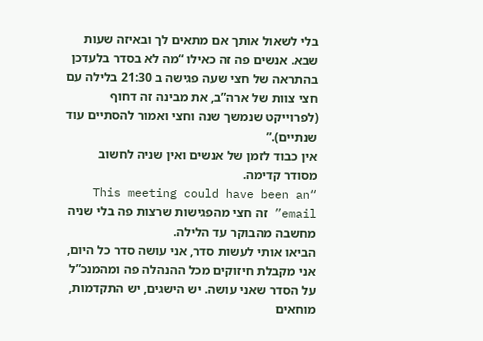בלי לשאול אותך אם מתאים לך ובאיזה שעות שבא. אנשים פה זה כאילו “מה לא בסדר בלעדכן בהתראה של חצי שעה פגישה ב 21:30 בלילה עם חצי צוות של ארה”ב, את מבינה זה דחוף (לפרוייקט שנמשך שנה וחצי ואמור להסתיים עוד שנתיים).”
אין כבוד לזמן של אנשים ואין שניה לחשוב מסודר קדימה.
“This meeting could have been an email” זה חצי מהפגישות שרצות פה בלי שניה מחשבה מהבוקר עד הלילה.
הביאו אותי לעשות סדר, אני עושה סדר כל היום, אני מקבלת חיזוקים מכל ההנהלה פה ומהמנכ”ל על הסדר שאני עושה. יש הישגים, יש התקדמות, מוחאים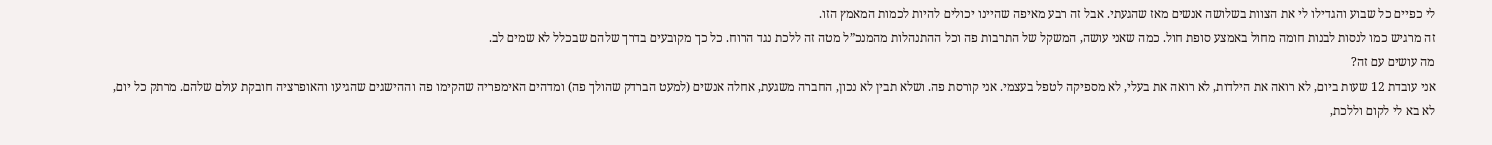לי כפיים כל שבוע והגדילו לי את הצוות בשלושה אנשים מאז שהגעתי. אבל זה רבע מאיפה שהיינו יכולים להיות לכמות המאמץ הזו.
זה מרגיש כמו לנסות לבנות חומה מחול באמצע סופת חול. כמה שאני עושה, המשקל של התרבות פה וכל ההתנהלות מהמנכ”ל מטה זה ללכת נגד הרוח. כל כך מקובעים בדרך שלהם שבכלל לא שמים לב.
מה עושים עם זה?
אני עובדת 12 שעות ביום, לא רואה את הילדות, לא רואה את בעלי, לא מספיקה לטפל בעצמי. אני קורסת פה. ושלא תבין לא נכון, החברה משגעת, אחלה אנשים (למעט הברדק שהולך פה) ומדהים האימפריה שהקימו פה וההישגים שהגיעו והאופרציה חובקת עולם שלהם. מרתק כל יום, לא בא לי לקום וללכת,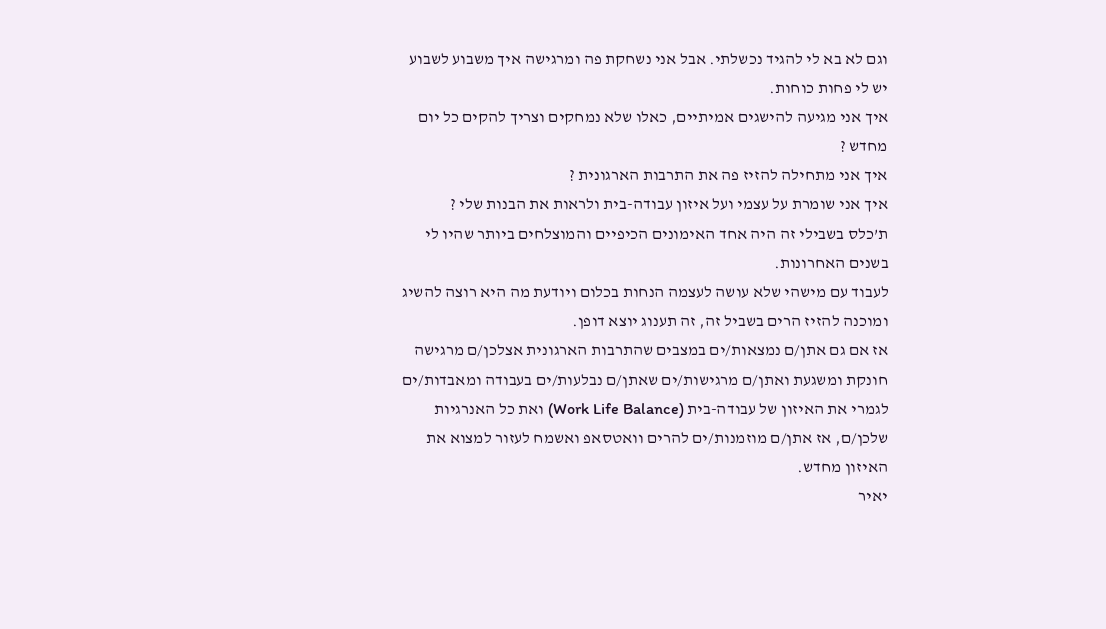וגם לא בא לי להגיד נכשלתי. אבל אני נשחקת פה ומרגישה איך משבוע לשבוע יש לי פחות כוחות.
איך אני מגיעה להישגים אמיתיים, כאלו שלא נמחקים וצריך להקים כל יום מחדש ?
איך אני מתחילה להזיז פה את התרבות הארגונית ?
איך אני שומרת על עצמי ועל איזון עבודה-בית ולראות את הבנות שלי ?
ת’כלס בשבילי זה היה אחד האימונים הכיפיים והמוצלחים ביותר שהיו לי בשנים האחרונות.
לעבוד עם מישהי שלא עושה לעצמה הנחות בכלום ויודעת מה היא רוצה להשיג ומוכנה להזיז הרים בשביל זה, זה תענוג יוצא דופן.
אז אם גם אתן/ם נמצאות/ים במצבים שהתרבות הארגונית אצלכן/ם מרגישה חונקת ומשגעת ואתן/ם מרגישות/ים שאתן/ם נבלעות/ים בעבודה ומאבדות/ים לגמרי את האיזון של עבודה-בית (Work Life Balance) ואת כל האנרגיות שלכן/ם, אז אתן/ם מוזמנות/ים להרים וואטסאפ ואשמח לעזור למצוא את האיזון מחדש.
יאיר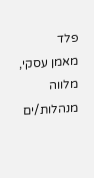פלד
מאמן עסקי, מלווה מנהלות/ים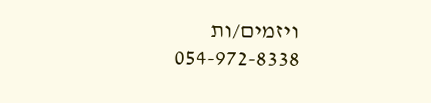ויזמים/ות
054-972-8338